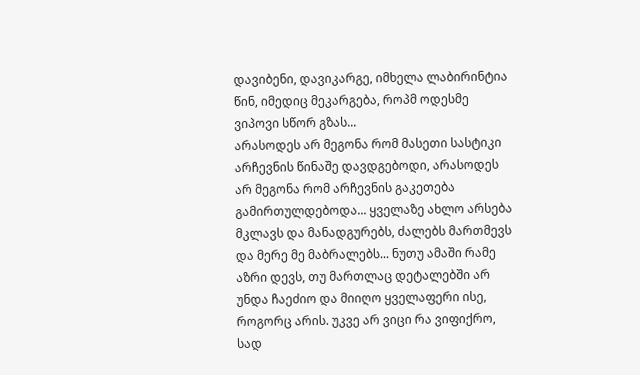დავიბენი, დავიკარგე, იმხელა ლაბირინტია წინ, იმედიც მეკარგება, როპმ ოდესმე ვიპოვი სწორ გზას...
არასოდეს არ მეგონა რომ მასეთი სასტიკი არჩევნის წინაშე დავდგებოდი, არასოდეს არ მეგონა რომ არჩევნის გაკეთება გამირთულდებოდა... ყველაზე ახლო არსება მკლავს და მანადგურებს, ძალებს მართმევს და მერე მე მაბრალებს... ნუთუ ამაში რამე აზრი დევს, თუ მართლაც დეტალებში არ უნდა ჩაეძიო და მიიღო ყველაფერი ისე, როგორც არის. უკვე არ ვიცი რა ვიფიქრო, სად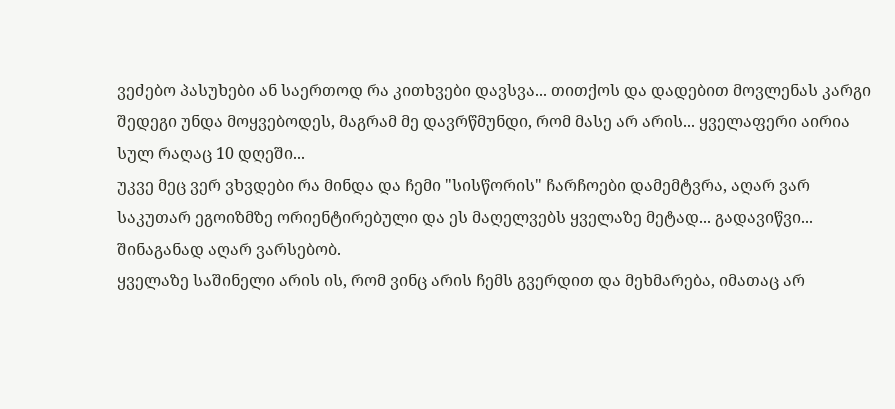ვეძებო პასუხები ან საერთოდ რა კითხვები დავსვა... თითქოს და დადებით მოვლენას კარგი შედეგი უნდა მოყვებოდეს, მაგრამ მე დავრწმუნდი, რომ მასე არ არის... ყველაფერი აირია სულ რაღაც 10 დღეში...
უკვე მეც ვერ ვხვდები რა მინდა და ჩემი "სისწორის" ჩარჩოები დამემტვრა, აღარ ვარ საკუთარ ეგოიზმზე ორიენტირებული და ეს მაღელვებს ყველაზე მეტად... გადავიწვი... შინაგანად აღარ ვარსებობ.
ყველაზე საშინელი არის ის, რომ ვინც არის ჩემს გვერდით და მეხმარება, იმათაც არ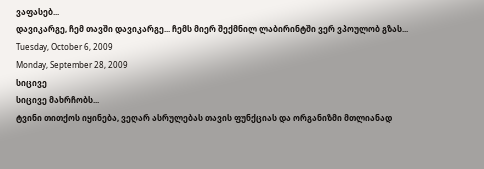ვაფასებ...
დავიკარგე, ჩემ თავში დავიკარგე... ჩემს მიერ შექმნილ ლაბირინტში ვერ ვპოულობ გზას...
Tuesday, October 6, 2009
Monday, September 28, 2009
სიცივე
სიცივე მახრჩობს...
ტვინი თითქოს იყინება, ვეღარ ასრულებას თავის ფუნქციას და ორგანიზმი მთლიანად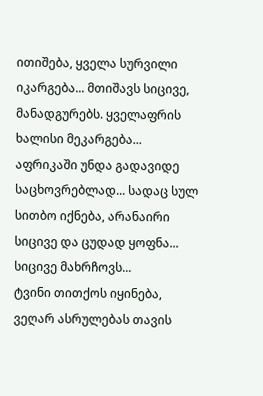ითიშება, ყველა სურვილი იკარგება... მთიშავს სიცივე, მანადგურებს. ყველაფრის ხალისი მეკარგება...
აფრიკაში უნდა გადავიდე საცხოვრებლად... სადაც სულ სითბო იქნება, არანაირი სიცივე და ცუდად ყოფნა...
სიცივე მახრჩოვს...
ტვინი თითქოს იყინება, ვეღარ ასრულებას თავის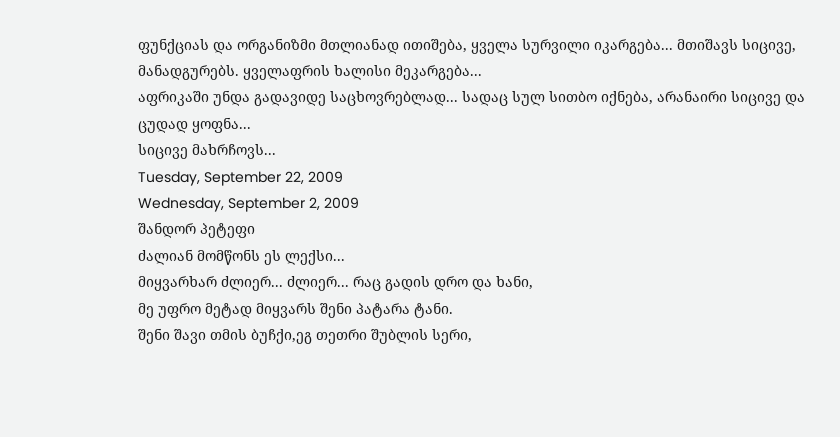ფუნქციას და ორგანიზმი მთლიანად ითიშება, ყველა სურვილი იკარგება... მთიშავს სიცივე, მანადგურებს. ყველაფრის ხალისი მეკარგება...
აფრიკაში უნდა გადავიდე საცხოვრებლად... სადაც სულ სითბო იქნება, არანაირი სიცივე და ცუდად ყოფნა...
სიცივე მახრჩოვს...
Tuesday, September 22, 2009
Wednesday, September 2, 2009
შანდორ პეტეფი
ძალიან მომწონს ეს ლექსი...
მიყვარხარ ძლიერ... ძლიერ... რაც გადის დრო და ხანი,
მე უფრო მეტად მიყვარს შენი პატარა ტანი.
შენი შავი თმის ბუჩქი,ეგ თეთრი შუბლის სერი,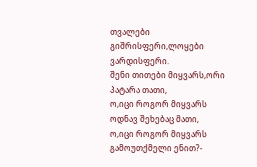თვალები გიშრისფერი,ლოყები ვარდისფერი.
შენი თითები მიყვარს,ორი პატარა თათი,
ო,იცი როგორ მიყვარს ოდნავ შეხებაც მათი,
ო,იცი როგორ მიყვარს გამოუთქმელი ენით?-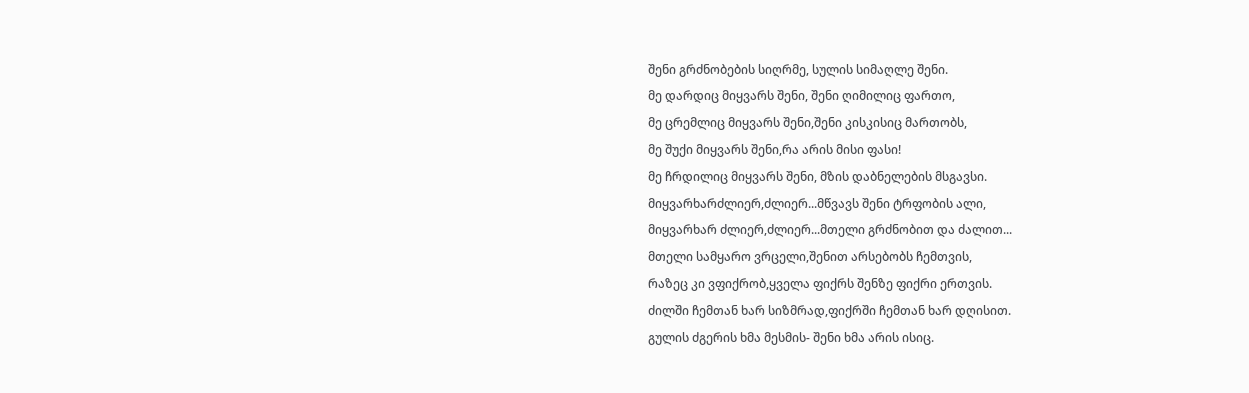შენი გრძნობების სიღრმე, სულის სიმაღლე შენი.
მე დარდიც მიყვარს შენი, შენი ღიმილიც ფართო,
მე ცრემლიც მიყვარს შენი,შენი კისკისიც მართობს,
მე შუქი მიყვარს შენი,რა არის მისი ფასი!
მე ჩრდილიც მიყვარს შენი, მზის დაბნელების მსგავსი.
მიყვარხარძლიერ,ძლიერ...მწვავს შენი ტრფობის ალი,
მიყვარხარ ძლიერ,ძლიერ...მთელი გრძნობით და ძალით...
მთელი სამყარო ვრცელი,შენით არსებობს ჩემთვის,
რაზეც კი ვფიქრობ,ყველა ფიქრს შენზე ფიქრი ერთვის.
ძილში ჩემთან ხარ სიზმრად,ფიქრში ჩემთან ხარ დღისით.
გულის ძგერის ხმა მესმის- შენი ხმა არის ისიც.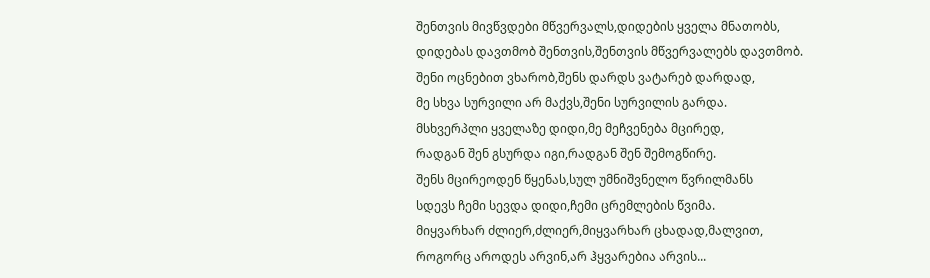შენთვის მივწვდები მწვერვალს,დიდების ყველა მნათობს,
დიდებას დავთმობ შენთვის,შენთვის მწვერვალებს დავთმობ.
შენი ოცნებით ვხარობ,შენს დარდს ვატარებ დარდად,
მე სხვა სურვილი არ მაქვს,შენი სურვილის გარდა.
მსხვერპლი ყველაზე დიდი,მე მეჩვენება მცირედ,
რადგან შენ გსურდა იგი,რადგან შენ შემოგწირე.
შენს მცირეოდენ წყენას,სულ უმნიშვნელო წვრილმანს
სდევს ჩემი სევდა დიდი,ჩემი ცრემლების წვიმა.
მიყვარხარ ძლიერ,ძლიერ,მიყვარხარ ცხადად,მალვით,
როგორც აროდეს არვინ,არ ჰყვარებია არვის...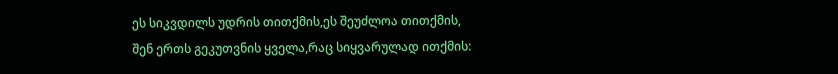ეს სიკვდილს უდრის თითქმის,ეს შეუძლოა თითქმის,
შენ ერთს გეკუთვნის ყველა,რაც სიყვარულად ითქმის: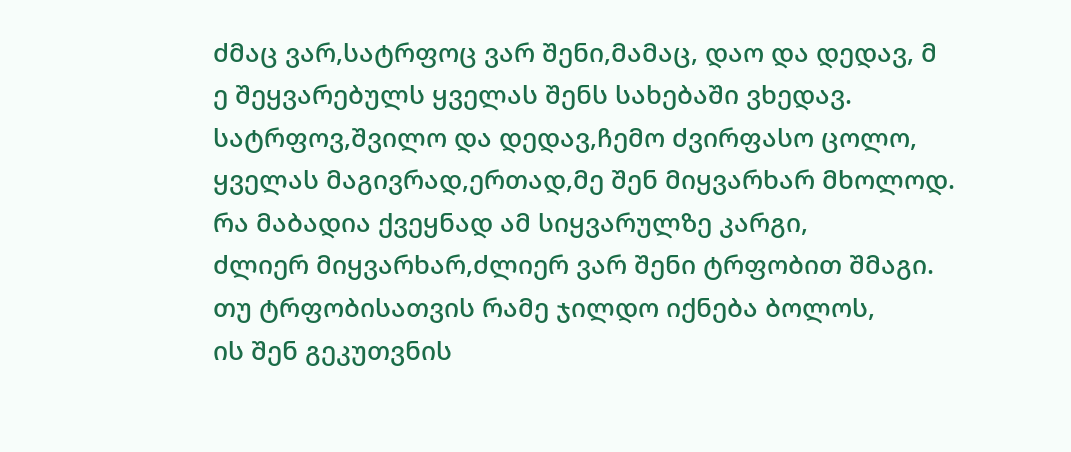ძმაც ვარ,სატრფოც ვარ შენი,მამაც, დაო და დედავ, მ
ე შეყვარებულს ყველას შენს სახებაში ვხედავ.
სატრფოვ,შვილო და დედავ,ჩემო ძვირფასო ცოლო,
ყველას მაგივრად,ერთად,მე შენ მიყვარხარ მხოლოდ.
რა მაბადია ქვეყნად ამ სიყვარულზე კარგი,
ძლიერ მიყვარხარ,ძლიერ ვარ შენი ტრფობით შმაგი.
თუ ტრფობისათვის რამე ჯილდო იქნება ბოლოს,
ის შენ გეკუთვნის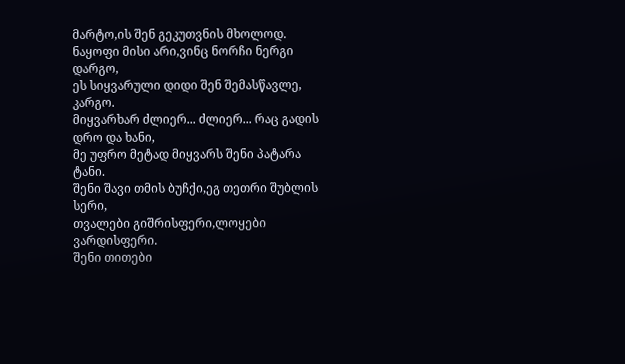მარტო,ის შენ გეკუთვნის მხოლოდ.
ნაყოფი მისი არი,ვინც ნორჩი ნერგი დარგო,
ეს სიყვარული დიდი შენ შემასწავლე, კარგო.
მიყვარხარ ძლიერ... ძლიერ... რაც გადის დრო და ხანი,
მე უფრო მეტად მიყვარს შენი პატარა ტანი.
შენი შავი თმის ბუჩქი,ეგ თეთრი შუბლის სერი,
თვალები გიშრისფერი,ლოყები ვარდისფერი.
შენი თითები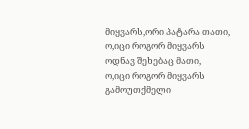მიყვარს,ორი პატარა თათი,
ო,იცი როგორ მიყვარს ოდნავ შეხებაც მათი,
ო,იცი როგორ მიყვარს გამოუთქმელი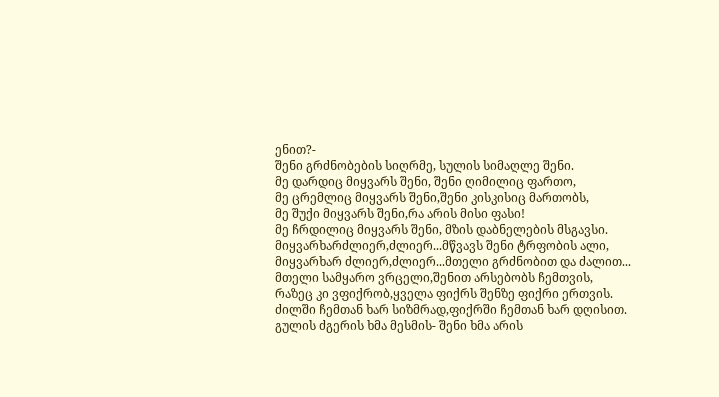ენით?-
შენი გრძნობების სიღრმე, სულის სიმაღლე შენი.
მე დარდიც მიყვარს შენი, შენი ღიმილიც ფართო,
მე ცრემლიც მიყვარს შენი,შენი კისკისიც მართობს,
მე შუქი მიყვარს შენი,რა არის მისი ფასი!
მე ჩრდილიც მიყვარს შენი, მზის დაბნელების მსგავსი.
მიყვარხარძლიერ,ძლიერ...მწვავს შენი ტრფობის ალი,
მიყვარხარ ძლიერ,ძლიერ...მთელი გრძნობით და ძალით...
მთელი სამყარო ვრცელი,შენით არსებობს ჩემთვის,
რაზეც კი ვფიქრობ,ყველა ფიქრს შენზე ფიქრი ერთვის.
ძილში ჩემთან ხარ სიზმრად,ფიქრში ჩემთან ხარ დღისით.
გულის ძგერის ხმა მესმის- შენი ხმა არის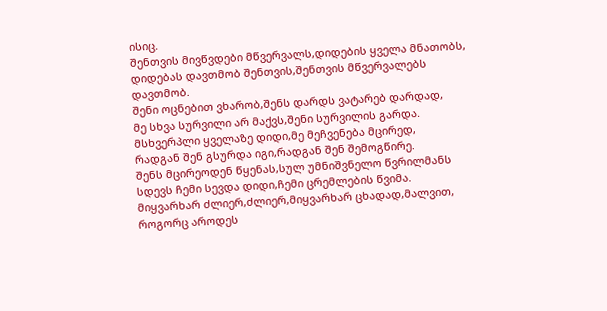ისიც.
შენთვის მივწვდები მწვერვალს,დიდების ყველა მნათობს,
დიდებას დავთმობ შენთვის,შენთვის მწვერვალებს დავთმობ.
შენი ოცნებით ვხარობ,შენს დარდს ვატარებ დარდად,
მე სხვა სურვილი არ მაქვს,შენი სურვილის გარდა.
მსხვერპლი ყველაზე დიდი,მე მეჩვენება მცირედ,
რადგან შენ გსურდა იგი,რადგან შენ შემოგწირე.
შენს მცირეოდენ წყენას,სულ უმნიშვნელო წვრილმანს
სდევს ჩემი სევდა დიდი,ჩემი ცრემლების წვიმა.
მიყვარხარ ძლიერ,ძლიერ,მიყვარხარ ცხადად,მალვით,
როგორც აროდეს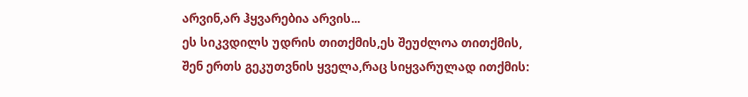არვინ,არ ჰყვარებია არვის...
ეს სიკვდილს უდრის თითქმის,ეს შეუძლოა თითქმის,
შენ ერთს გეკუთვნის ყველა,რაც სიყვარულად ითქმის: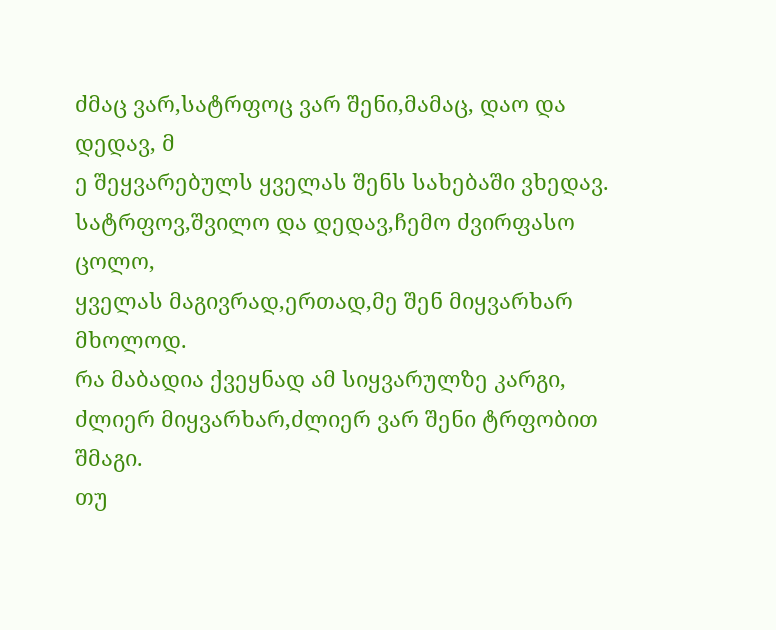ძმაც ვარ,სატრფოც ვარ შენი,მამაც, დაო და დედავ, მ
ე შეყვარებულს ყველას შენს სახებაში ვხედავ.
სატრფოვ,შვილო და დედავ,ჩემო ძვირფასო ცოლო,
ყველას მაგივრად,ერთად,მე შენ მიყვარხარ მხოლოდ.
რა მაბადია ქვეყნად ამ სიყვარულზე კარგი,
ძლიერ მიყვარხარ,ძლიერ ვარ შენი ტრფობით შმაგი.
თუ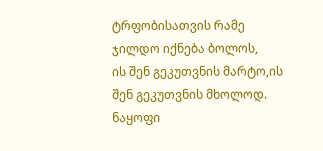ტრფობისათვის რამე ჯილდო იქნება ბოლოს,
ის შენ გეკუთვნის მარტო,ის შენ გეკუთვნის მხოლოდ.
ნაყოფი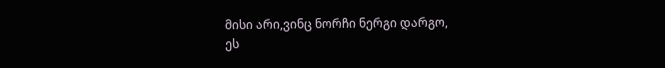მისი არი,ვინც ნორჩი ნერგი დარგო,
ეს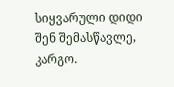სიყვარული დიდი შენ შემასწავლე, კარგო.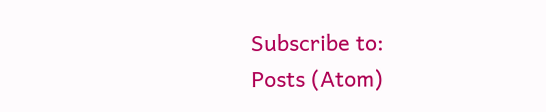Subscribe to:
Posts (Atom)